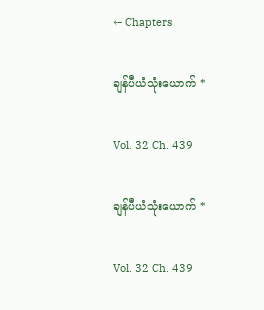← Chapters

ချန်ပီယံသုံးယောက် *

Vol. 32 Ch. 439

ချန်ပီယံသုံးယောက် *

Vol. 32 Ch. 439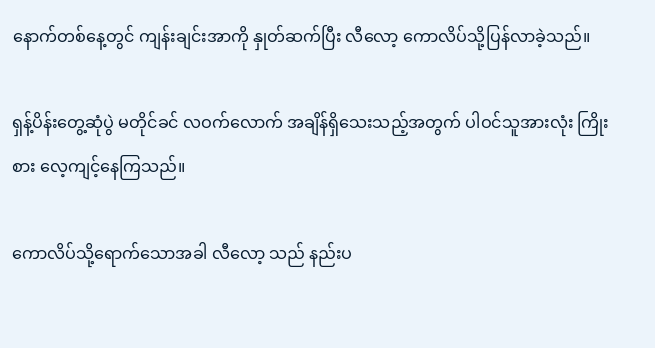နောက်တစ်နေ့တွင် ကျန်းချင်းအာကို နှုတ်ဆက်ပြီး လီလော့ ကောလိပ်သို့ပြန်လာခဲ့သည်။

ရှန့်ပိန်းတွေ့ဆုံပွဲ မတိုင်ခင် လဝက်လောက် အချိန်ရှိသေးသည့်အတွက် ပါဝင်သူအားလုံး ကြိုးစား လေ့ကျင့်နေကြသည်။

ကောလိပ်သို့ရောက်သောအခါ လီလော့ သည် နည်းပ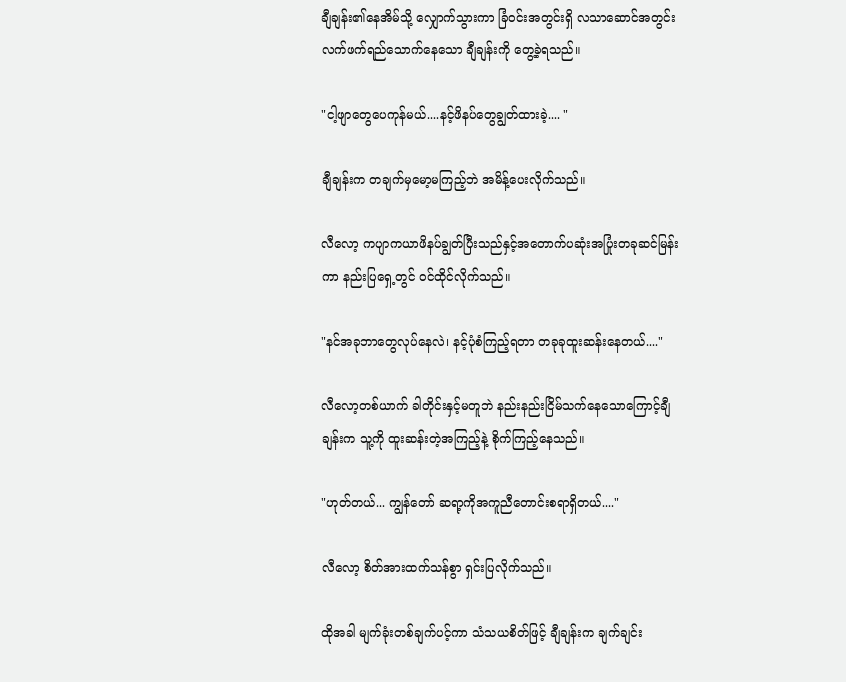ချီချန်း၏နေအိမ်သို့ လျှောက်သွားကာ ခြံဝင်းအတွင်းရှိ လသာဆောင်အတွင်း လက်ဖက်ရည်သောက်နေသော ချီချန်းကို တွေ့ခဲ့ရသည်။

"ငါ့ဖျာတွေပေကုန်မယ်....နင့်ဖိနပ်တွေချွတ်ထားခဲ့.... "

ချီချန်းက တချက်မှမော့မကြည့်ဘဲ အမိန့်ပေးလိုက်သည်။

လီလော့ ကပျာကယာဖိနပ်ချွတ်ပြီးသည်နှင့်အတောက်ပဆုံးအပြုံးတခုဆင်မြန်းကာ နည်းပြရှေ့တွင် ဝင်ထိုင်လိုက်သည်။

"နင်အခုဘာတွေလုပ်နေလဲ၊ နင့်ပုံစံကြည့်ရတာ တခုခုထူးဆန်းနေတယ်...."

လီလော့တစ်ယာက် ခါတိုင်းနှင့်မတူဘဲ နည်းနည်းငြိမ်သက်နေသောကြောင့်ချီချန်းက သူ့ကို ထူးဆန်းတဲ့အကြည့်နဲ့ စိုက်ကြည့်နေသည်။

"ဟုတ်တယ်... ကျွန်တော် ဆရာ့ကိုအကူညီတောင်းစရာရှိတယ်...."

လီလော့ စိတ်အားထက်သန်စွာ ရှင်းပြလိုက်သည်။

ထိုအခါ မျက်ခုံးတစ်ချက်ပင့်ကာ သံသယစိတ်ဖြင့် ချီချန်းက ချက်ချင်း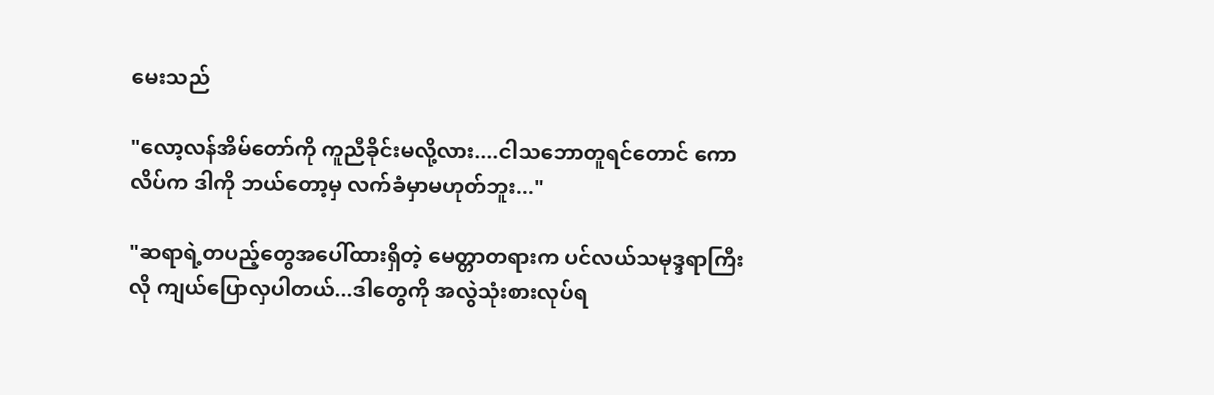မေးသည်

"လော့လန်အိမ်တော်ကို ကူညီခိုင်းမလို့လား....ငါသဘောတူရင်တောင် ကောလိပ်က ဒါကို ဘယ်တော့မှ လက်ခံမှာမဟုတ်ဘူး..."

"ဆရာရဲ့တပည့်တွေအပေါ်ထားရှိတဲ့ မေတ္တာတရားက ပင်လယ်သမုဒ္ဒရာကြီးလို ကျယ်ပြောလှပါတယ်...ဒါတွေကို အလွဲသုံးစားလုပ်ရ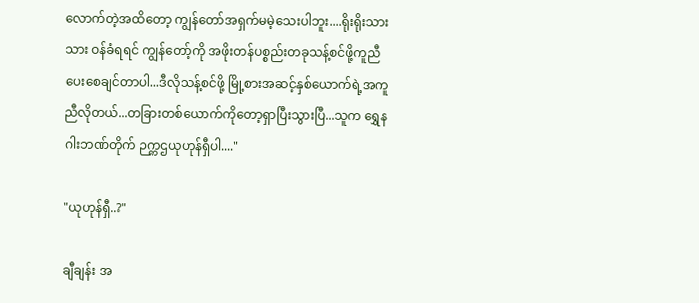လောက်တဲ့အထိတော့ ကျွန်တော်အရှက်မမဲ့သေးပါဘူး....ရိုးရိုးသားသား ဝန်ခံရရင် ကျွန်တော့်ကို အဖိုးတန်ပစ္စည်းတခုသန့်စင်ဖို့ကူညီပေးစေချင်တာပါ...ဒီလိုသန့်စင်ဖို့ မြို့စားအဆင့်နှစ်ယောက်ရဲ့အကူညီလိုတယ်...တခြားတစ်ယောက်ကိုတော့ရှာပြီးသွားပြီ...သူက ရွှေနဂါးဘဏ်တိုက် ဉက္ကဌယုဟုန်ရှီပါ...."

"ယုဟုန်ရှီ..?"

ချီချန်း အ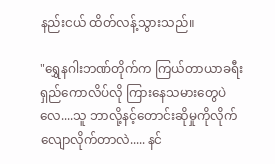နည်းငယ် ထိတ်လန့်သွားသည်။

"ရွှေနဂါးဘဏ်တိုက်က ကြယ်တာယာခရီးရှည်ကောလိပ်လို ကြားနေသမားတွေပဲလေ....သူ ဘာလို့နင့်တောင်းဆိုမှုကိုလိုက်လျောလိုက်တာလဲ..... နင်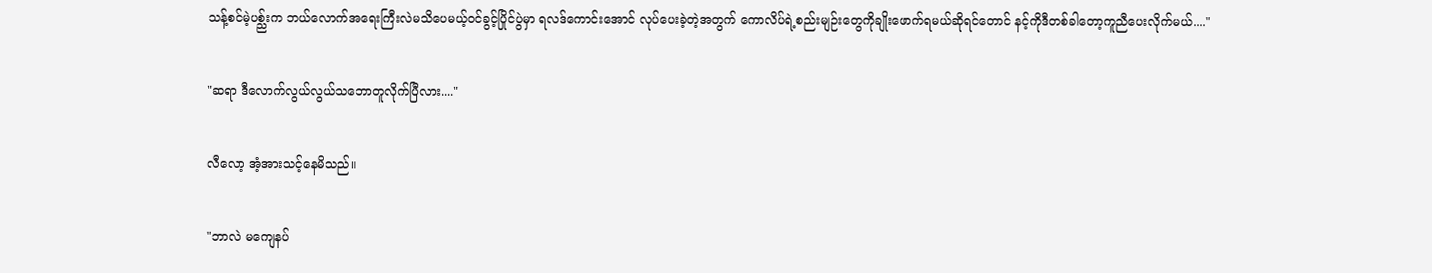သန့်စင်မဲ့ပစ္ည်းက ဘယ်လောက်အရေးကြီးလဲမသိပေမယ့်ဝင်ခွင့်ပြိုင်ပွဲမှာ ရလဒ်ကောင်းအောင် လုပ်ပေးခဲ့တဲ့အတွက် ကောလိပ်ရဲ့စည်းမျဉ်းတွေကိုချိုးဖောက်ရမယ်ဆိုရင်တောင် နင့်ကိုဒီတစ်ခါတော့ကူညီပေးလိုက်မယ်...."

"ဆရာ ဒီလောက်လွယ်လွယ်သဘောတူလိုက်ပြီလား...."

လီလော့ အံ့အားသင့်နေမိသည်။

"ဘာလဲ မကျေနပ်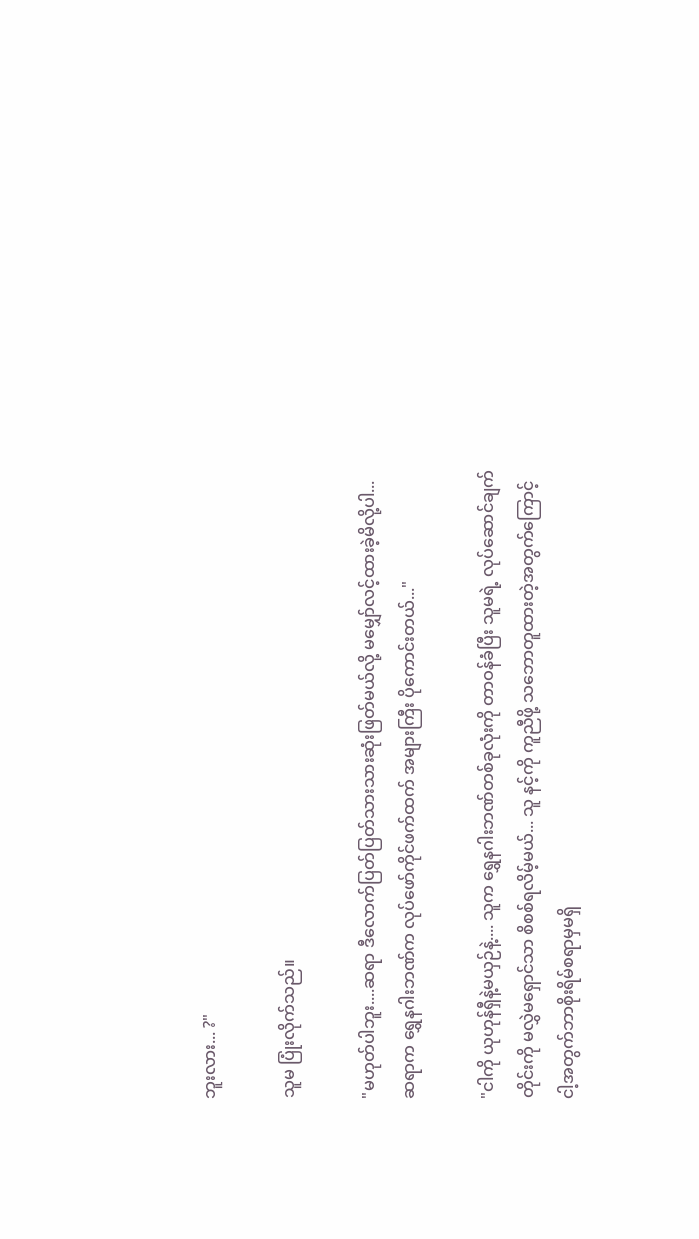ဘူးလား... ?"

သူမ ပြုံးလိုက်သည်။

"မဟုတ်ပါဘူး....ဆရာ ဒီလောက်ပြတ်ပြတ်သားသားဆုံးဖြတ်မယ်လို့ မမျှော်လင့်ထားခဲ့မိလို့ပါ...ဆရာက ရွှေနဂါးဘဏ်က လုပ်ဖော်ကိုင်ဖက်ထက် အများကြီး ပိုကောင်းတယ်..."

"ငါကို ယုဟုန်ရှီနဲ့မယှဉ်နဲ့.... သူက ရွှေနဂါးဘဏ်တစ်ခုလုံးကို တာဝန်ခံပြီး သူမရဲ့ လုပ်ဆောင်ချက်တိုင်းကို မလွှဲမရှောင်သာ စိစစ်ရလိမ့်မယ်... သူ နင့်ကို ကူညီဖို့ သဘောတူထားတဲ့အတွက်ကြောင့် ငါ့အတွက်ဘာစိုးရိမ်စရာမှမရှိ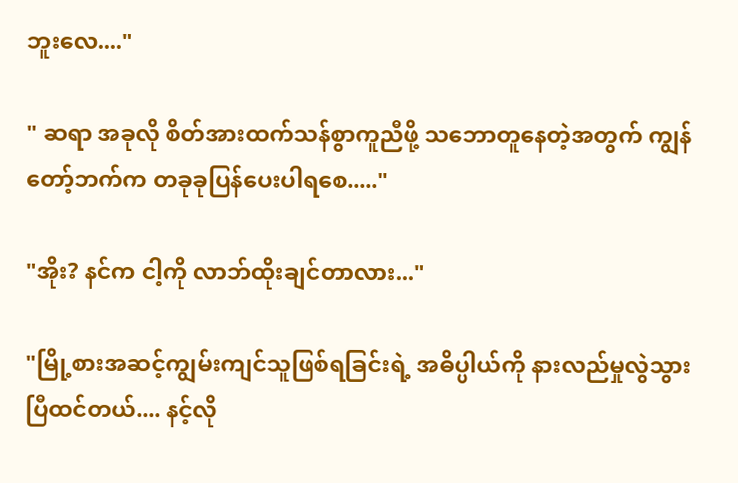ဘူးလေ...."

" ဆရာ အခုလို စိတ်အားထက်သန်စွာကူညီဖို့ သဘောတူနေတဲ့အတွက် ကျွန်တော့်ဘက်က တခုခုပြန်ပေးပါရစေ....."

"အိုး? နင်က ငါ့ကို လာဘ်ထိုးချင်တာလား..."

"မြို့စားအဆင့်ကျွမ်းကျင်သူဖြစ်ရခြင်းရဲ့ အဓိပ္ပါယ်ကို နားလည်မှုလွဲသွားပြီထင်တယ်.... နင့်လို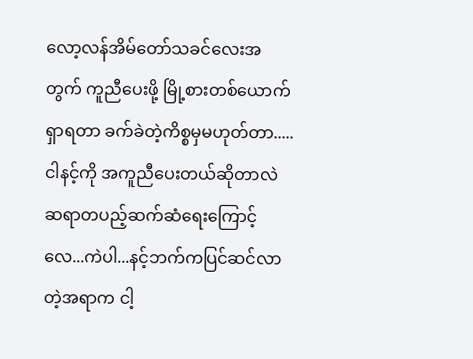လော့လန်အိမ်တော်သခင်လေးအတွက် ကူညီပေးဖို့ မြို့စားတစ်ယောက်ရှာရတာ ခက်ခဲတဲ့ကိစ္စမှမဟုတ်တာ.....ငါနင့်ကို အကူညီပေးတယ်ဆိုတာလဲ ဆရာတပည့်ဆက်ဆံရေးကြောင့်လေ...ကဲပါ...နင့်ဘက်ကပြင်ဆင်လာတဲ့အရာက ငါ့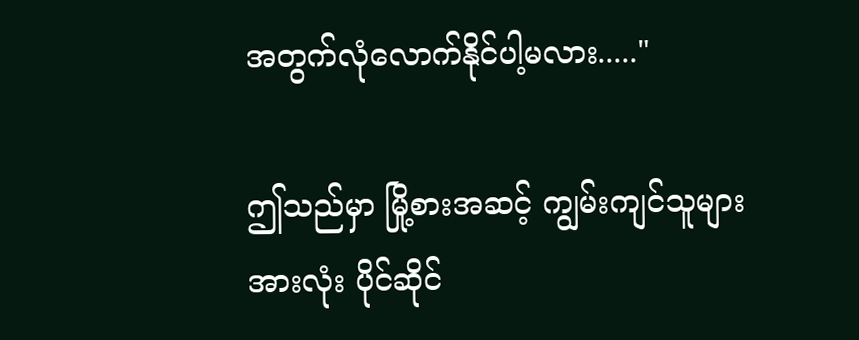အတွက်လုံလောက်နိုင်ပါ့မလား....."

ဤသည်မှာ မြို့စားအဆင့် ကျွမ်းကျင်သူများအားလုံး ပိုင်ဆိုင်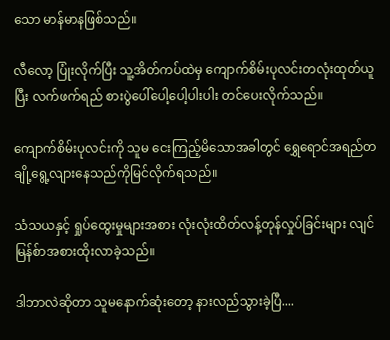သော မာန်မာနဖြစ်သည်။

လီလော့ ပြုံးလိုက်ပြီး သူ့အိတ်ကပ်ထဲမှ ကျောက်စိမ်းပုလင်းတလုံးထုတ်ယူပြီး လက်ဖက်ရည် စားပွဲပေါ်ပေါ့ပေါ့ပါးပါး တင်ပေးလိုက်သည်။

ကျောက်စိမ်းပုလင်းကို သူမ ငေးကြည့်မိသောအခါတွင် ရွှေရောင်အရည်တချို့ရွေ့လျားနေသည်ကိုမြင်လိုက်ရသည်။

သံသယနှင့် ရှုပ်ထွေးမှုများအစား လုံးလုံးထိတ်လန့်တုန်လှုပ်ခြင်းများ လျင်မြန်စ်ာအစားထိုးလာခဲ့သည်။

ဒါဘာလဲဆိုတာ သူမနောက်ဆုံးတော့ နားလည်သွားခဲ့ပြီ....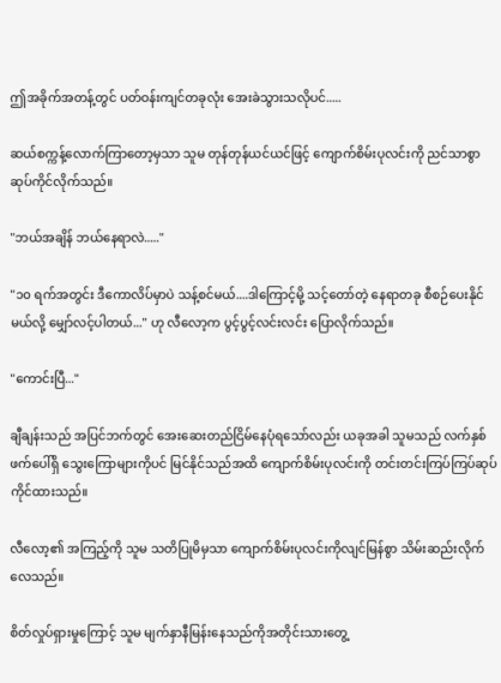ဤအခိုက်အတန့်တွင် ပတ်ဝန်းကျင်တခုလုံး အေးခဲသွားသလိုပင်.....

ဆယ်စက္ကန့်လောက်ကြာတော့မှသာ သူမ တုန်တုန်ယင်ယင်ဖြင့် ကျောက်စိမ်းပုလင်းကို ညင်သာစွာ ဆုပ်ကိုင်လိုက်သည်။

"ဘယ်အချိန် ဘယ်နေရာလဲ....."

"၁၀ ရက်အတွင်း ဒီကောလိပ်မှာပဲ သန့်စင်မယ်....ဒါကြောင့်မို့ သင့်တော်တဲ့ နေရာတခု စီစဉ်ပေးနိုင်မယ်လို့ မျှော်လင့်ပါတယ်..." ဟု လီလော့က ပွင့်ပွင့်လင်းလင်း ပြောလိုက်သည်။

"ကောင်းပြီ..."

ချီချန်းသည် အပြင်ဘက်တွင် အေးဆေးတည်ငြိမ်နေပုံရသော်လည်း ယခုအခါ သူမသည် လက်နှစ်ဖက်ပေါ်ရှိ သွေးကြောများကိုပင် မြင်နိုင်သည်အထိ ကျောက်စိမ်းပုလင်းကို တင်းတင်းကြပ်ကြပ်ဆုပ်ကိုင်ထားသည်။

လီလော့၏ အကြည့်ကို သူမ သတိပြုမိမှသာ ကျောက်စိမ်းပုလင်းကိုလျင်မြန်စွာ သိမ်းဆည်းလိုက်လေသည်။

စိတ်လှုပ်ရှားမှုကြောင့် သူမ မျက်နှာနီမြန်းနေသည်ကိုအတိုင်းသားတွေ့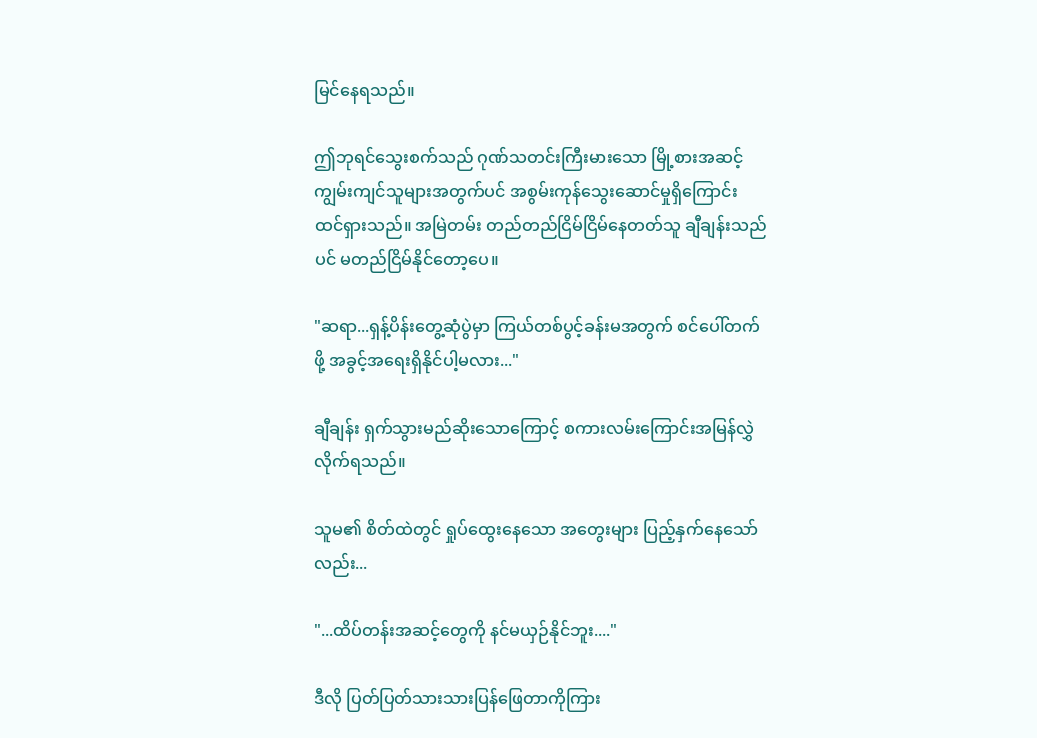မြင်နေရသည်။

ဤဘုရင်သွေးစက်သည် ဂုဏ်သတင်းကြီးမားသော မြို့စားအဆင့်ကျွမ်းကျင်သူများအတွက်ပင် အစွမ်းကုန်သွေးဆောင်မှုရှိကြောင်း ထင်ရှားသည်။ အမြဲတမ်း တည်တည်ငြိမ်ငြိမ်နေတတ်သူ ချီချန်းသည်ပင် မတည်ငြိမ်နိုင်တော့ပေ။

"ဆရာ...ရှန့်ပိန်းတွေ့ဆုံပွဲမှာ ကြယ်တစ်ပွင့်ခန်းမအတွက် စင်ပေါ်တက်ဖို့ အခွင့်အရေးရှိနိုင်ပါ့မလား..."

ချီချန်း ရှက်သွားမည်ဆိုးသောကြောင့် စကားလမ်းကြောင်းအမြန်လွှဲလိုက်ရသည်။

သူမ၏ စိတ်ထဲတွင် ရှုပ်ထွေးနေသော အတွေးများ ပြည့်နှက်နေသော်လည်း...

"...ထိပ်တန်းအဆင့်တွေကို နင်မယှဉ်နိုင်ဘူး...."

ဒီလို ပြတ်ပြတ်သားသားပြန်ဖြေတာကိုကြား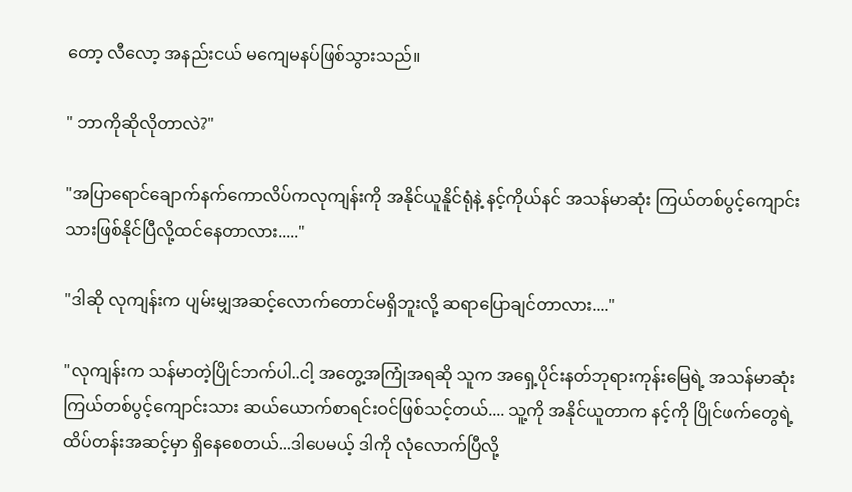တော့ လီလော့ အနည်းငယ် မကျေမနပ်ဖြစ်သွားသည်။

" ဘာကိုဆိုလိုတာလဲ?"

"အပြာရောင်ချောက်နက်ကောလိပ်ကလုကျန်းကို အနိုင်ယူနိူင်ရုံနဲ့ နင့်ကိုယ်နင် အသန်မာဆုံး ကြယ်တစ်ပွင့်ကျောင်းသားဖြစ်နိုင်ပြီလို့ထင်နေတာလား....."

"ဒါဆို လုကျန်းက ပျမ်းမျှအဆင့်လောက်တောင်မရှိဘူးလို့ ဆရာပြောချင်တာလား...."

"လုကျန်းက သန်မာတဲ့ပြိုင်ဘက်ပါ..ငါ့ အတွေ့အကြုံအရဆို သူက အရှေ့ပိုင်းနတ်ဘုရားကုန်းမြေရဲ့ အသန်မာဆုံး ကြယ်တစ်ပွင့်ကျောင်းသား ဆယ်ယောက်စာရင်းဝင်ဖြစ်သင့်တယ်.... သူ့ကို အနိုင်ယူတာက နင့်ကို ပြိုင်ဖက်တွေရဲ့ ထိပ်တန်းအဆင့်မှာ ရှိနေစေတယ်...ဒါပေမယ့် ဒါကို လုံလောက်ပြီလို့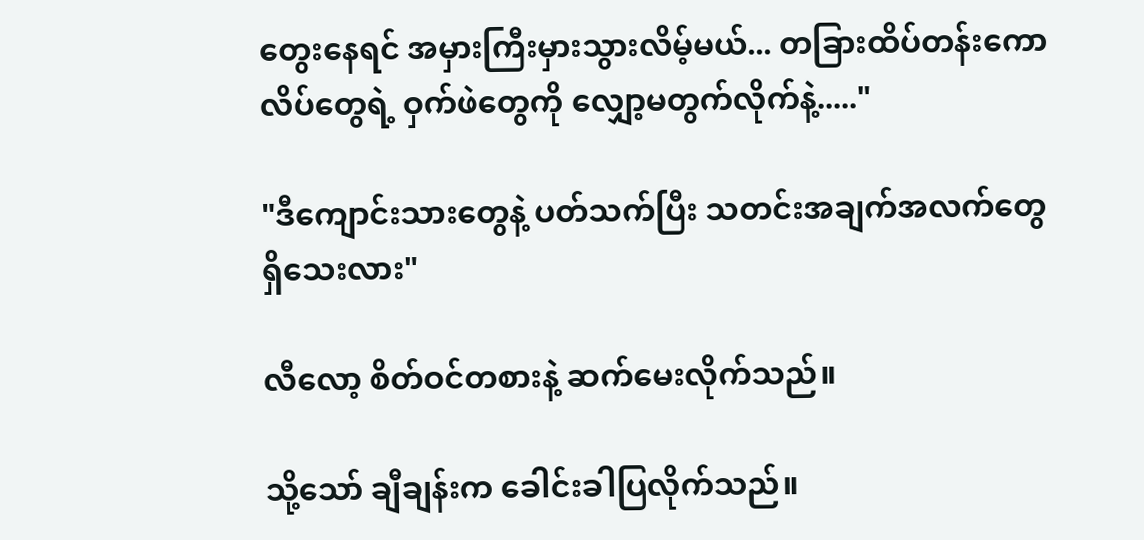တွေးနေရင် အမှားကြီးမှားသွားလိမ့်မယ်... တခြားထိပ်တန်းကောလိပ်တွေရဲ့ ဝှက်ဖဲတွေကို လျှော့မတွက်လိုက်နဲ့....."

"ဒီကျောင်းသားတွေနဲ့ ပတ်သက်ပြီး သတင်းအချက်အလက်တွေ ရှိသေးလား"

လီလော့ စိတ်ဝင်တစားနဲ့ ဆက်မေးလိုက်သည်။

သို့သော် ချီချန်းက ခေါင်းခါပြလိုက်သည်။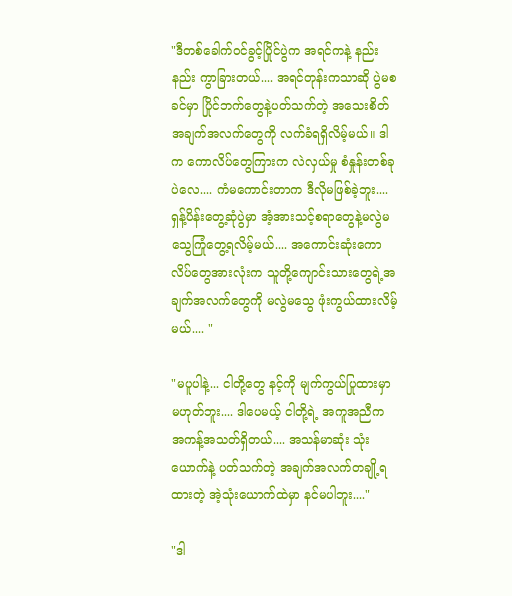"ဒီတစ်ခေါက်ဝင်ခွင့်ပြိုင်ပွဲက အရင်ကနဲ့ နည်းနည်း ကွာခြားတယ်.... အရင်တုန်းကသာဆို ပွဲမစခင်မှာ ပြိုင်ဘက်တွေနဲ့ပတ်သက်တဲ့ အသေးစိတ်အချက်အလက်တွေကို လက်ခံရရှိလိမ့်မယ်။ ဒါက ကောလိပ်တွေကြားက လဲလှယ်မှု စံနှုန်းတစ်ခုပဲလေ.... ကံမကောင်းတာက ဒီလိုမဖြစ်ခဲ့ဘူး....ရှန့်ပိန်းတွေ့ဆုံပွဲမှာ အံ့အားသင့်စရာတွေနဲ့မလွဲမသွေကြုံတွေ့ရလိမ့်မယ်.... အကောင်းဆုံးကောလိပ်တွေအားလုံးက သူတို့ကျောင်းသားတွေရဲ့အချက်အလက်တွေကို မလွဲမသွေ ဖုံးကွယ်ထားလိမ့်မယ်.... "

"မပူပါနဲ့... ငါတို့တွေ နင့်ကို မျက်ကွယ်ပြုထားမှာ မဟုတ်ဘူး.... ဒါပေမယ့် ငါတို့ရဲ့ အကူအညီက အကန့်အသတ်ရှိတယ်.... အသန်မာဆုံး သုံးယောက်နဲ့ ပတ်သက်တဲ့ အချက်အလက်တချို့ရထားတဲ့ အဲ့သုံးယောက်ထဲမှာ နင်မပါဘူး...."

"ဒါ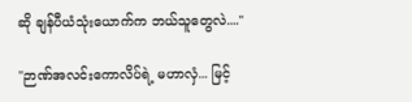ဆို ချန်ပီယံသုံးယောက်က ဘယ်သူတွေလဲ...."

"ဉာဏ်အလင်းကောလိပ်ရဲ့ မဟာလှံ... မြင့်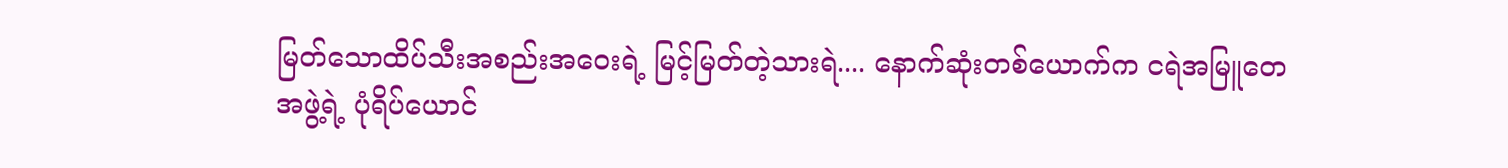မြတ်သောထိပ်သီးအစည်းအဝေးရဲ့ မြင့်မြတ်တဲ့သားရဲ.... နောက်ဆုံးတစ်ယောက်က ငရဲအမြူတေအဖွဲ့ရဲ့ ပုံရိပ်ယောင်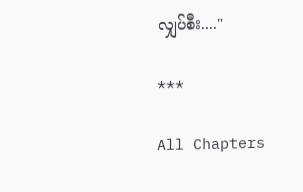လျှပ်စီး...."

***

All Chapters